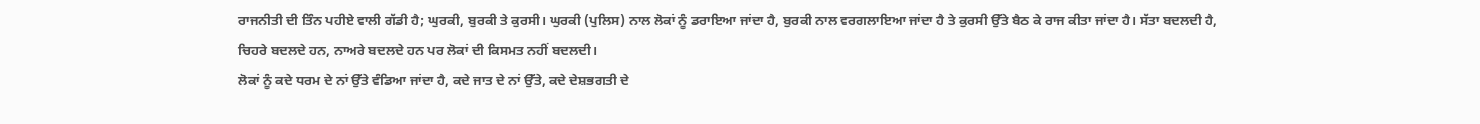ਰਾਜਨੀਤੀ ਦੀ ਤਿੰਨ ਪਹੀਏ ਵਾਲੀ ਗੱਡੀ ਹੈ; ਘੁਰਕੀ, ਬੁਰਕੀ ਤੇ ਕੁਰਸੀ। ਘੁਰਕੀ (ਪੁਲਿਸ) ਨਾਲ ਲੋਕਾਂ ਨੂੰ ਡਰਾਇਆ ਜਾਂਦਾ ਹੈ, ਬੁਰਕੀ ਨਾਲ ਵਰਗਲਾਇਆ ਜਾਂਦਾ ਹੈ ਤੇ ਕੁਰਸੀ ਉੱਤੇ ਬੈਠ ਕੇ ਰਾਜ ਕੀਤਾ ਜਾਂਦਾ ਹੈ। ਸੱਤਾ ਬਦਲਦੀ ਹੈ, ਚਿਹਰੇ ਬਦਲਦੇ ਹਨ, ਨਾਅਰੇ ਬਦਲਦੇ ਹਨ ਪਰ ਲੋਕਾਂ ਦੀ ਕਿਸਮਤ ਨਹੀਂ ਬਦਲਦੀ।
ਲੋਕਾਂ ਨੂੰ ਕਦੇ ਧਰਮ ਦੇ ਨਾਂ ਉੱਤੇ ਵੰਡਿਆ ਜਾਂਦਾ ਹੈ, ਕਦੇ ਜਾਤ ਦੇ ਨਾਂ ਉੱਤੇ, ਕਦੇ ਦੇਸ਼ਭਗਤੀ ਦੇ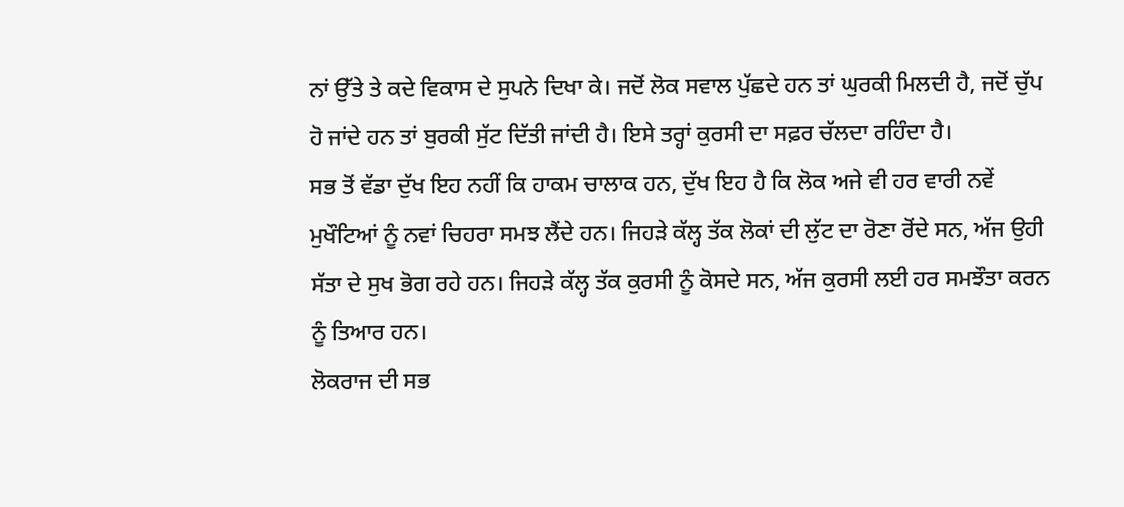ਨਾਂ ਉੱਤੇ ਤੇ ਕਦੇ ਵਿਕਾਸ ਦੇ ਸੁਪਨੇ ਦਿਖਾ ਕੇ। ਜਦੋਂ ਲੋਕ ਸਵਾਲ ਪੁੱਛਦੇ ਹਨ ਤਾਂ ਘੁਰਕੀ ਮਿਲਦੀ ਹੈ, ਜਦੋਂ ਚੁੱਪ ਹੋ ਜਾਂਦੇ ਹਨ ਤਾਂ ਬੁਰਕੀ ਸੁੱਟ ਦਿੱਤੀ ਜਾਂਦੀ ਹੈ। ਇਸੇ ਤਰ੍ਹਾਂ ਕੁਰਸੀ ਦਾ ਸਫ਼ਰ ਚੱਲਦਾ ਰਹਿੰਦਾ ਹੈ।
ਸਭ ਤੋਂ ਵੱਡਾ ਦੁੱਖ ਇਹ ਨਹੀਂ ਕਿ ਹਾਕਮ ਚਾਲਾਕ ਹਨ, ਦੁੱਖ ਇਹ ਹੈ ਕਿ ਲੋਕ ਅਜੇ ਵੀ ਹਰ ਵਾਰੀ ਨਵੇਂ ਮੁਖੌਟਿਆਂ ਨੂੰ ਨਵਾਂ ਚਿਹਰਾ ਸਮਝ ਲੈਂਦੇ ਹਨ। ਜਿਹੜੇ ਕੱਲ੍ਹ ਤੱਕ ਲੋਕਾਂ ਦੀ ਲੁੱਟ ਦਾ ਰੋਣਾ ਰੋਂਦੇ ਸਨ, ਅੱਜ ਉਹੀ ਸੱਤਾ ਦੇ ਸੁਖ ਭੋਗ ਰਹੇ ਹਨ। ਜਿਹੜੇ ਕੱਲ੍ਹ ਤੱਕ ਕੁਰਸੀ ਨੂੰ ਕੋਸਦੇ ਸਨ, ਅੱਜ ਕੁਰਸੀ ਲਈ ਹਰ ਸਮਝੌਤਾ ਕਰਨ ਨੂੰ ਤਿਆਰ ਹਨ।
ਲੋਕਰਾਜ ਦੀ ਸਭ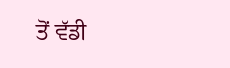ਤੋਂ ਵੱਡੀ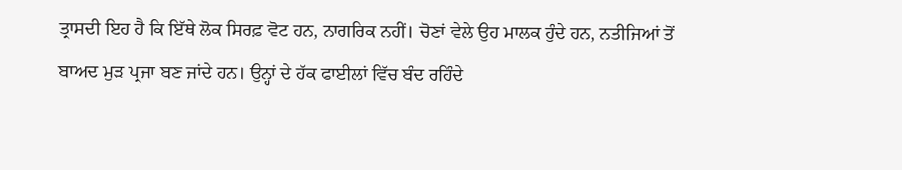ਤ੍ਰਾਸਦੀ ਇਹ ਹੈ ਕਿ ਇੱਥੇ ਲੋਕ ਸਿਰਫ਼ ਵੋਟ ਹਨ, ਨਾਗਰਿਕ ਨਹੀਂ। ਚੋਣਾਂ ਵੇਲੇ ਉਹ ਮਾਲਕ ਹੁੰਦੇ ਹਨ, ਨਤੀਜਿਆਂ ਤੋਂ ਬਾਅਦ ਮੁੜ ਪ੍ਰਜਾ ਬਣ ਜਾਂਦੇ ਹਨ। ਉਨ੍ਹਾਂ ਦੇ ਹੱਕ ਫਾਈਲਾਂ ਵਿੱਚ ਬੰਦ ਰਹਿੰਦੇ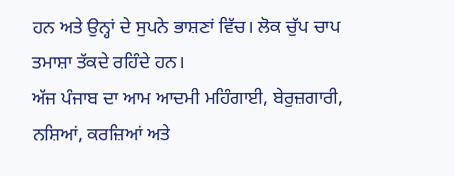ਹਨ ਅਤੇ ਉਨ੍ਹਾਂ ਦੇ ਸੁਪਨੇ ਭਾਸ਼ਣਾਂ ਵਿੱਚ। ਲੋਕ ਚੁੱਪ ਚਾਪ ਤਮਾਸ਼ਾ ਤੱਕਦੇ ਰਹਿੰਦੇ ਹਨ।
ਅੱਜ ਪੰਜਾਬ ਦਾ ਆਮ ਆਦਮੀ ਮਹਿੰਗਾਈ, ਬੇਰੁਜ਼ਗਾਰੀ, ਨਸ਼ਿਆਂ, ਕਰਜ਼ਿਆਂ ਅਤੇ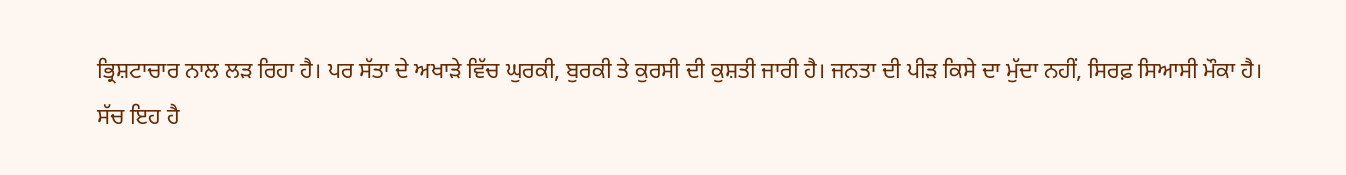ਭ੍ਰਿਸ਼ਟਾਚਾਰ ਨਾਲ ਲੜ ਰਿਹਾ ਹੈ। ਪਰ ਸੱਤਾ ਦੇ ਅਖਾੜੇ ਵਿੱਚ ਘੁਰਕੀ, ਬੁਰਕੀ ਤੇ ਕੁਰਸੀ ਦੀ ਕੁਸ਼ਤੀ ਜਾਰੀ ਹੈ। ਜਨਤਾ ਦੀ ਪੀੜ ਕਿਸੇ ਦਾ ਮੁੱਦਾ ਨਹੀਂ, ਸਿਰਫ਼ ਸਿਆਸੀ ਮੌਕਾ ਹੈ।
ਸੱਚ ਇਹ ਹੈ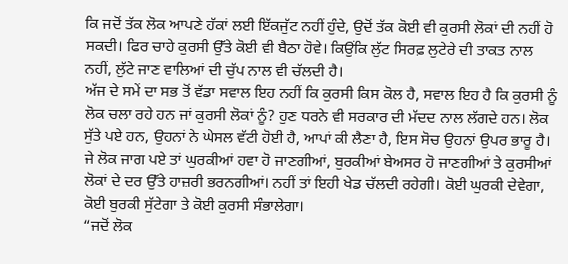ਕਿ ਜਦੋਂ ਤੱਕ ਲੋਕ ਆਪਣੇ ਹੱਕਾਂ ਲਈ ਇੱਕਜੁੱਟ ਨਹੀਂ ਹੁੰਦੇ, ਉਦੋਂ ਤੱਕ ਕੋਈ ਵੀ ਕੁਰਸੀ ਲੋਕਾਂ ਦੀ ਨਹੀਂ ਹੋ ਸਕਦੀ। ਫਿਰ ਚਾਹੇ ਕੁਰਸੀ ਉੱਤੇ ਕੋਈ ਵੀ ਬੈਠਾ ਹੋਵੇ। ਕਿਉਂਕਿ ਲੁੱਟ ਸਿਰਫ਼ ਲੁਟੇਰੇ ਦੀ ਤਾਕਤ ਨਾਲ ਨਹੀਂ, ਲੁੱਟੇ ਜਾਣ ਵਾਲਿਆਂ ਦੀ ਚੁੱਪ ਨਾਲ ਵੀ ਚੱਲਦੀ ਹੈ।
ਅੱਜ ਦੇ ਸਮੇਂ ਦਾ ਸਭ ਤੋਂ ਵੱਡਾ ਸਵਾਲ ਇਹ ਨਹੀਂ ਕਿ ਕੁਰਸੀ ਕਿਸ ਕੋਲ ਹੈ, ਸਵਾਲ ਇਹ ਹੈ ਕਿ ਕੁਰਸੀ ਨੂੰ ਲੋਕ ਚਲਾ ਰਹੇ ਹਨ ਜਾਂ ਕੁਰਸੀ ਲੋਕਾਂ ਨੂੰ? ਹੁਣ ਧਰਨੇ ਵੀ ਸਰਕਾਰ ਦੀ ਮੱਦਦ ਨਾਲ ਲੱਗਦੇ ਹਨ। ਲੋਕ ਸੁੱਤੇ ਪਏ ਹਨ, ਉਹਨਾਂ ਨੇ ਘੇਸਲ ਵੱਟੀ ਹੋਈ ਹੈ, ਆਪਾਂ ਕੀ ਲੈਣਾ ਹੈ, ਇਸ ਸੋਚ ਉਹਨਾਂ ਉਪਰ ਭਾਰੂ ਹੈ।
ਜੇ ਲੋਕ ਜਾਗ ਪਏ ਤਾਂ ਘੁਰਕੀਆਂ ਹਵਾ ਹੋ ਜਾਣਗੀਆਂ, ਬੁਰਕੀਆਂ ਬੇਅਸਰ ਹੋ ਜਾਣਗੀਆਂ ਤੇ ਕੁਰਸੀਆਂ ਲੋਕਾਂ ਦੇ ਦਰ ਉੱਤੇ ਹਾਜ਼ਰੀ ਭਰਨਗੀਆਂ। ਨਹੀਂ ਤਾਂ ਇਹੀ ਖੇਡ ਚੱਲਦੀ ਰਹੇਗੀ। ਕੋਈ ਘੁਰਕੀ ਦੇਵੇਗਾ, ਕੋਈ ਬੁਰਕੀ ਸੁੱਟੇਗਾ ਤੇ ਕੋਈ ਕੁਰਸੀ ਸੰਭਾਲੇਗਾ।
“ਜਦੋਂ ਲੋਕ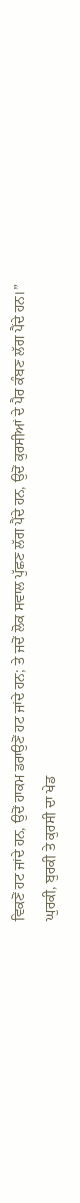ਵਿਕਣੋਂ ਹਟ ਜਾਂਦੇ ਹਨ, ਉਦੋਂ ਹਾਕਮ ਡਰਾਉਣੋਂ ਹਟ ਜਾਂਦੇ ਹਨ; ਤੇ ਜਦੋਂ ਲੋਕ ਸਵਾਲ ਪੁੱਛਣ ਲੱਗ ਪੈਂਦੇ ਹਨ, ਉਦੋਂ ਕੁਰਸੀਆਂ ਦੇ ਪੈਰ ਕੰਬਣ ਲੱਗ ਪੈਂਦੇ ਹਨ।”
ਘੁਰਕੀ, ਬੁਰਕੀ ਤੇ ਕੁਰਸੀ ਦਾ ਖੇਡ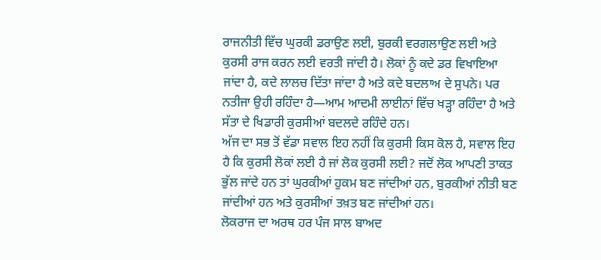ਰਾਜਨੀਤੀ ਵਿੱਚ ਘੁਰਕੀ ਡਰਾਉਣ ਲਈ, ਬੁਰਕੀ ਵਰਗਲਾਉਣ ਲਈ ਅਤੇ ਕੁਰਸੀ ਰਾਜ ਕਰਨ ਲਈ ਵਰਤੀ ਜਾਂਦੀ ਹੈ। ਲੋਕਾਂ ਨੂੰ ਕਦੇ ਡਰ ਵਿਖਾਇਆ ਜਾਂਦਾ ਹੈ, ਕਦੇ ਲਾਲਚ ਦਿੱਤਾ ਜਾਂਦਾ ਹੈ ਅਤੇ ਕਦੇ ਬਦਲਾਅ ਦੇ ਸੁਪਨੇ। ਪਰ ਨਤੀਜਾ ਉਹੀ ਰਹਿੰਦਾ ਹੈ—ਆਮ ਆਦਮੀ ਲਾਈਨਾਂ ਵਿੱਚ ਖੜ੍ਹਾ ਰਹਿੰਦਾ ਹੈ ਅਤੇ ਸੱਤਾ ਦੇ ਖਿਡਾਰੀ ਕੁਰਸੀਆਂ ਬਦਲਦੇ ਰਹਿੰਦੇ ਹਨ।
ਅੱਜ ਦਾ ਸਭ ਤੋਂ ਵੱਡਾ ਸਵਾਲ ਇਹ ਨਹੀਂ ਕਿ ਕੁਰਸੀ ਕਿਸ ਕੋਲ ਹੈ, ਸਵਾਲ ਇਹ ਹੈ ਕਿ ਕੁਰਸੀ ਲੋਕਾਂ ਲਈ ਹੈ ਜਾਂ ਲੋਕ ਕੁਰਸੀ ਲਈ? ਜਦੋਂ ਲੋਕ ਆਪਣੀ ਤਾਕਤ ਭੁੱਲ ਜਾਂਦੇ ਹਨ ਤਾਂ ਘੁਰਕੀਆਂ ਹੁਕਮ ਬਣ ਜਾਂਦੀਆਂ ਹਨ, ਬੁਰਕੀਆਂ ਨੀਤੀ ਬਣ ਜਾਂਦੀਆਂ ਹਨ ਅਤੇ ਕੁਰਸੀਆਂ ਤਖ਼ਤ ਬਣ ਜਾਂਦੀਆਂ ਹਨ।
ਲੋਕਰਾਜ ਦਾ ਅਰਥ ਹਰ ਪੰਜ ਸਾਲ ਬਾਅਦ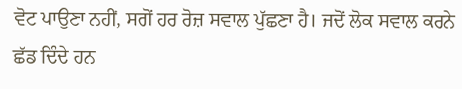ਵੋਟ ਪਾਉਣਾ ਨਹੀਂ, ਸਗੋਂ ਹਰ ਰੋਜ਼ ਸਵਾਲ ਪੁੱਛਣਾ ਹੈ। ਜਦੋਂ ਲੋਕ ਸਵਾਲ ਕਰਨੇ ਛੱਡ ਦਿੰਦੇ ਹਨ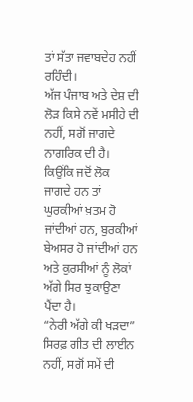ਤਾਂ ਸੱਤਾ ਜਵਾਬਦੇਹ ਨਹੀਂ ਰਹਿੰਦੀ।
ਅੱਜ ਪੰਜਾਬ ਅਤੇ ਦੇਸ਼ ਦੀ ਲੋੜ ਕਿਸੇ ਨਵੇਂ ਮਸੀਹੇ ਦੀ ਨਹੀਂ, ਸਗੋਂ ਜਾਗਦੇ ਨਾਗਰਿਕ ਦੀ ਹੈ। ਕਿਉਂਕਿ ਜਦੋਂ ਲੋਕ ਜਾਗਦੇ ਹਨ ਤਾਂ ਘੁਰਕੀਆਂ ਖ਼ਤਮ ਹੋ ਜਾਂਦੀਆਂ ਹਨ, ਬੁਰਕੀਆਂ ਬੇਅਸਰ ਹੋ ਜਾਂਦੀਆਂ ਹਨ ਅਤੇ ਕੁਰਸੀਆਂ ਨੂੰ ਲੋਕਾਂ ਅੱਗੇ ਸਿਰ ਝੁਕਾਉਣਾ ਪੈਂਦਾ ਹੈ।
“ਨੇਰੀ ਅੱਗੇ ਕੀ ਖੜਦਾ” ਸਿਰਫ਼ ਗੀਤ ਦੀ ਲਾਈਨ ਨਹੀਂ, ਸਗੋਂ ਸਮੇਂ ਦੀ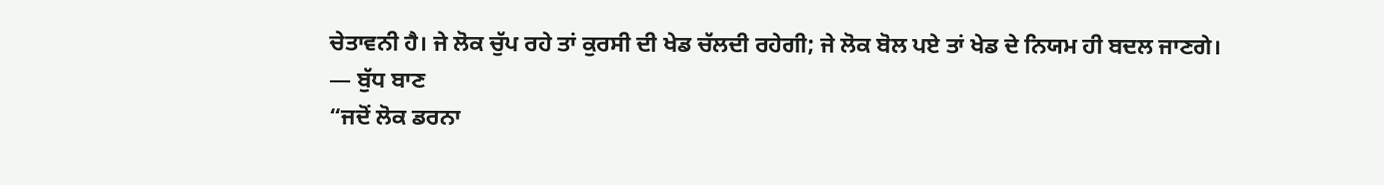ਚੇਤਾਵਨੀ ਹੈ। ਜੇ ਲੋਕ ਚੁੱਪ ਰਹੇ ਤਾਂ ਕੁਰਸੀ ਦੀ ਖੇਡ ਚੱਲਦੀ ਰਹੇਗੀ; ਜੇ ਲੋਕ ਬੋਲ ਪਏ ਤਾਂ ਖੇਡ ਦੇ ਨਿਯਮ ਹੀ ਬਦਲ ਜਾਣਗੇ।
— ਬੁੱਧ ਬਾਣ
“ਜਦੋਂ ਲੋਕ ਡਰਨਾ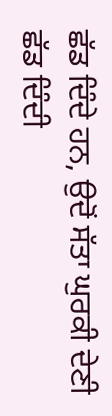ਛੱਡ ਦਿੰਦੇ ਹਨ, ਉਦੋਂ ਸੱਤਾ ਘੁਰਕੀ ਦੇਣੀ ਛੱਡ ਦਿੰਦੀ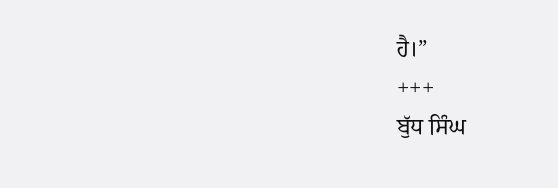ਹੈ।”
+++
ਬੁੱਧ ਸਿੰਘ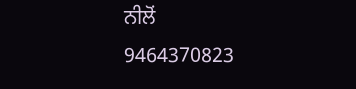ਨੀਲੋਂ
9464370823